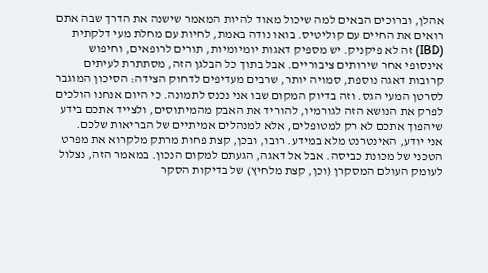אהלן, וברוכים הבאים למה שיכול מאוד להיות המאמר שישנה את הדרך שבה אתם רואים את החיים עם קוליטיס. בואו נודה באמת, לחיות עם מחלת מעי דלקתית (IBD) זה לא פיקניק. יש מספיק דאגות יומיומיות, תורים לרופאים, וחיפוש אינסופי אחר שירותים ציבוריים. אבל בתוך כל הבלגן הזה, מסתתרת לעיתים קרובות דאגה נוספת, סמויה יותר, שרבים מעדיפים לדחוק הצידה: הסיכון המוגבר לסרטן המעי הגס. וזה בדיוק המקום שבו אני נכנס לתמונה. כי היום אנחנו הולכים לפרק את הנושא הזה לגורמיו, להוריד את האבק מהמיתוסים, ולצייד אתכם בידע שיהפוך אתכם לא רק למטופלים, אלא למנהלים אמיתיים של הבריאות שלכם.
אני יודע, האינטרנט מלא במידע. רובו, ובכן, קצת פחות מרתק מלקרוא את מפרט הטכני של מכונת כביסה. אבל אל דאגה, הגעתם למקום הנכון. במאמר הזה, נצלול לעומק העולם המסקרן (וכן, קצת מלחיץ) של בדיקות הסקר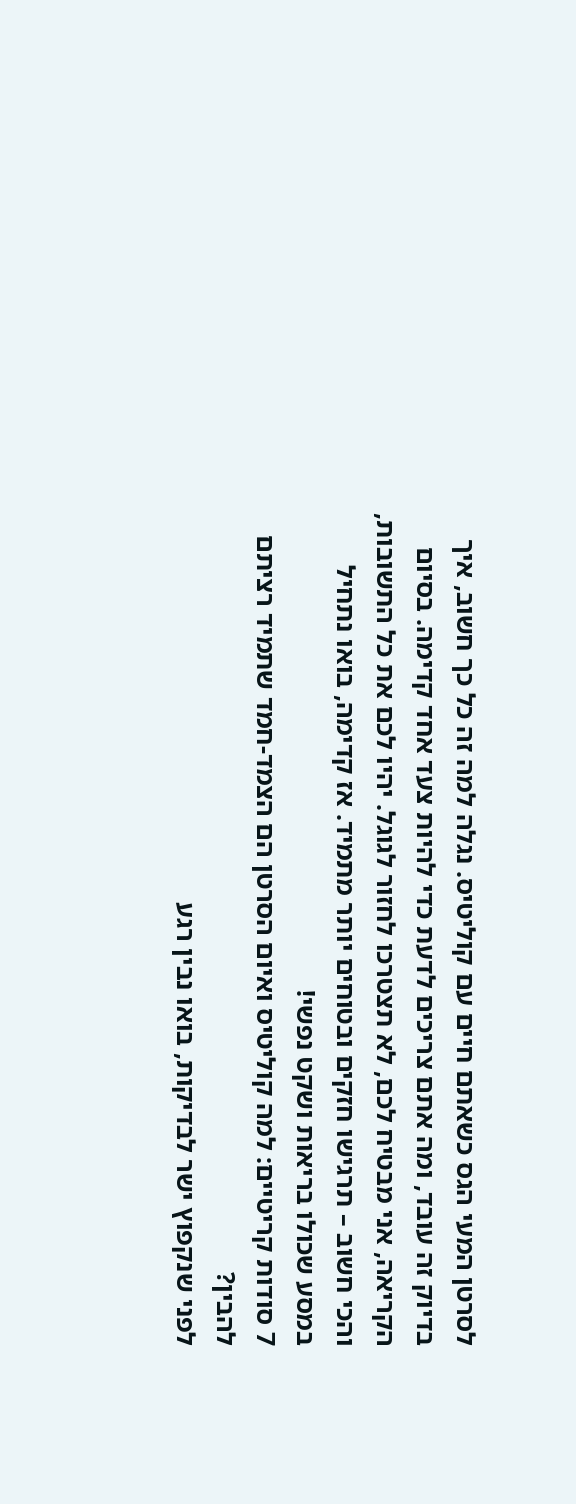לסרטן המעי הגס כשאתם חיים עם קוליטיס. נגלה למה זה כל כך חשוב, איך בדיוק זה עובד, ומה אתם צריכים לדעת כדי להיות צעד אחד קדימה. בסיום הקריאה, אני מבטיח לכם, לא תצטרכו לחזור לגוגל. יהיו לכם את כל התשובות, והכי חשוב – תרגישו חזקים ובטוחים יותר מתמיד. אז קדימה, בואו נתחיל במסע שכולו בריאות ושקט נפשי!
7 סודות קריטיים: למה קוליטיס ואיום הסרטן הם הצמד-חמד שתמיד רציתם להבין?
לפני שנקפוץ ישר לבדיקות, בואו נבין רגע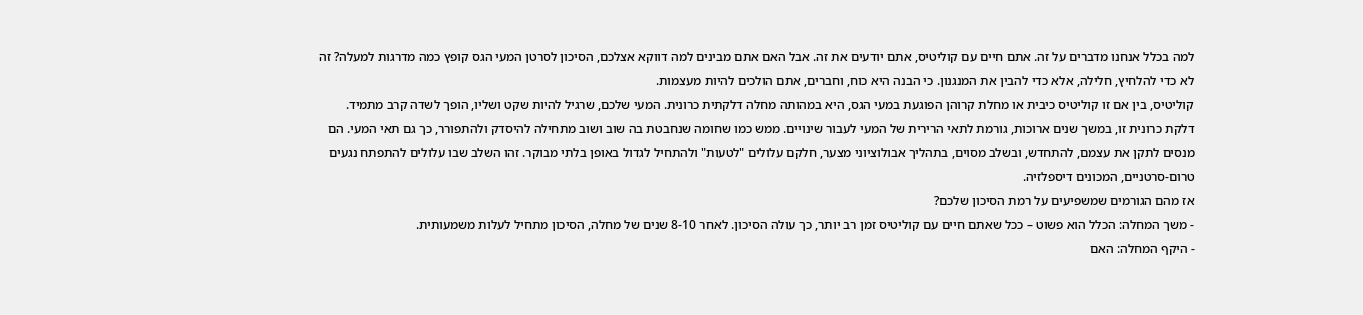למה בכלל אנחנו מדברים על זה. אתם חיים עם קוליטיס, אתם יודעים את זה. אבל האם אתם מבינים למה דווקא אצלכם, הסיכון לסרטן המעי הגס קופץ כמה מדרגות למעלה? זה לא כדי להלחיץ, חלילה, אלא כדי להבין את המנגנון. כי הבנה היא כוח, וחברים, אתם הולכים להיות מעצמות.
קוליטיס, בין אם זו קוליטיס כיבית או מחלת קרוהן הפוגעת במעי הגס, היא במהותה מחלה דלקתית כרונית. המעי שלכם, שרגיל להיות שקט ושליו, הופך לשדה קרב מתמיד. דלקת כרונית זו, במשך שנים ארוכות, גורמת לתאי הרירית של המעי לעבור שינויים. ממש כמו שחומה שנחבטת בה שוב ושוב מתחילה להיסדק ולהתפורר, כך גם תאי המעי. הם מנסים לתקן את עצמם, להתחדש, ובשלב מסוים, בתהליך אבולוציוני מצער, חלקם עלולים "לטעות" ולהתחיל לגדול באופן בלתי מבוקר. זהו השלב שבו עלולים להתפתח נגעים טרום-סרטניים, המכונים דיספלזיה.
אז מהם הגורמים שמשפיעים על רמת הסיכון שלכם?
- משך המחלה: הכלל הוא פשוט – ככל שאתם חיים עם קוליטיס זמן רב יותר, כך עולה הסיכון. לאחר 8-10 שנים של מחלה, הסיכון מתחיל לעלות משמעותית.
- היקף המחלה: האם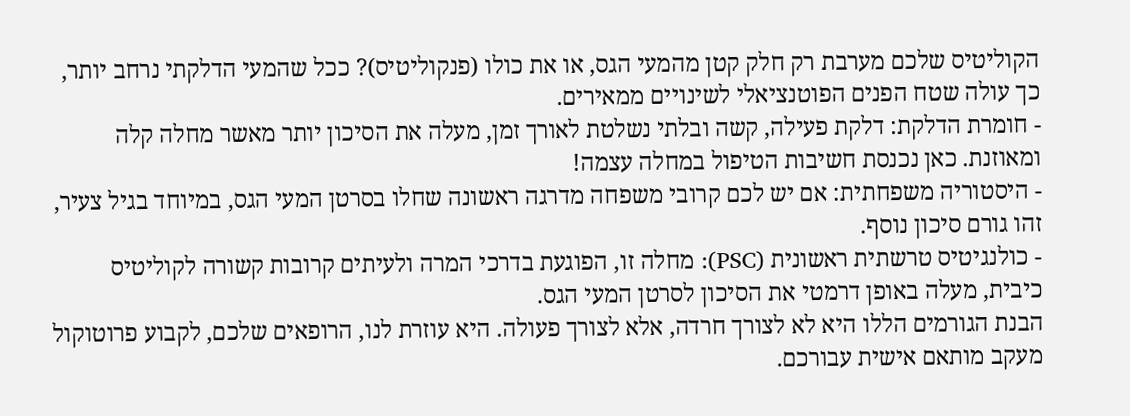הקוליטיס שלכם מערבת רק חלק קטן מהמעי הגס, או את כולו (פנקוליטיס)? ככל שהמעי הדלקתי נרחב יותר, כך עולה שטח הפנים הפוטנציאלי לשינויים ממאירים.
- חומרת הדלקת: דלקת פעילה, קשה ובלתי נשלטת לאורך זמן, מעלה את הסיכון יותר מאשר מחלה קלה ומאוזנת. כאן נכנסת חשיבות הטיפול במחלה עצמה!
- היסטוריה משפחתית: אם יש לכם קרובי משפחה מדרגה ראשונה שחלו בסרטן המעי הגס, במיוחד בגיל צעיר, זהו גורם סיכון נוסף.
- כולנגיטיס טרשתית ראשונית (PSC): מחלה זו, הפוגעת בדרכי המרה ולעיתים קרובות קשורה לקוליטיס כיבית, מעלה באופן דרמטי את הסיכון לסרטן המעי הגס.
הבנת הגורמים הללו היא לא לצורך חרדה, אלא לצורך פעולה. היא עוזרת לנו, הרופאים שלכם, לקבוע פרוטוקול מעקב מותאם אישית עבורכם.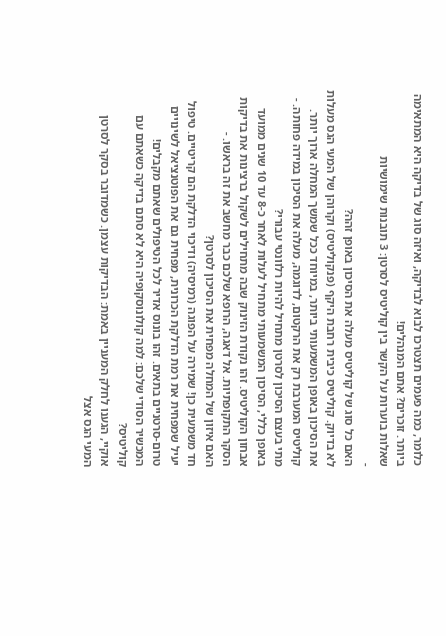כלומר, כמה פעמים תצטרכו לבוא לבדיקה, ואיזה סוג של בדיקה היא המתאימה ביותר. זוכרים? אתם המנהלים!
שאלות בוערות על הקשר בין קוליטיס לסרטן: 3 תובנות שימושיות
-
האם כל סוג של קוליטיס מעלה את הסיכון באופן זהה?
לא בדיוק. קוליטיס כיבית רחבת היקף (פנקוליטיס) וקרוהן של המעי הגס מעלות את הסיכון באופן המשמעותי ביותר, במיוחד ככל שמשך המחלה ארוך יותר. קוליטיס המערבת רק את הרקטום, לדוגמה, מעלה את הסיכון במידה פחותה. -
מתי בעצם הסיכון לסרטן מתחיל להיות רלוונטי עבורי?
באופן כללי, הסיכון המשמעותי מתחיל לעלות לאחר כ-8 עד 10 שנים ממועד אבחון הקוליטיס. זהו נקודת הזינוק שבה מתחילים לשקול ברצינות את בדיקות הסקר התקופתיות. אל דאגה, הרופא שלכם כבר מחשב את זה בראשו. -
האם איזון של המחלה מפחית את הסיכון לסרטן?
חד משמעית כן! שמירה על הפוגה (רמיסיה) ודיכוי הדלקת הם קריטיים. טיפול יעיל שמפחית את רמת הדלקת הכרונית, מפחית גם את הפוטנציאל לשינויים טרום-סרטניים בתאים. זהו בונוס אדיר לכל הטיפולים שאתם מקבלים!
המכשיר הסודי שלכם: למה קולונוסקופיה היא לא סתם בדיקה כשאתם עם קוליטיס?
אוקיי, הגענו לחלק המעניין באמת: הבדיקות עצמן. כשמדובר בסקר לסרטן המעי הגס אצל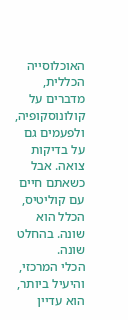האוכלוסייה הכללית, מדברים על קולונוסקופיה, ולפעמים גם על בדיקות צואה. אבל כשאתם חיים עם קוליטיס, הכלל הוא שונה. בהחלט שונה.
הכלי המרכזי, והיעיל ביותר, הוא עדיין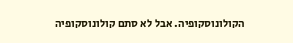הקולונוסקופיה. אבל לא סתם קולונוסקופיה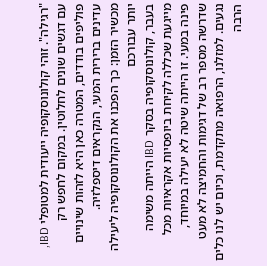"רגילה". זוהי קולונוסקופיה ייעודית למטופלי IBD, עם דגשים שונים לחלוטין. במקום לחפש רק פוליפים בודדים, המטרה כאן היא לזהות שינויים עדינים ברירית המעי, הנקראים דיספלזיה.
מכשיר הזמן: כך הפכנו את הקולונוסקופיה ליעילה יותר עבורכם
בעבר, קולונוסקופיה בסקר IBD הייתה משימה מייגעת שכללה לקיחת ביופסיות אקראיות מכל פינה במעי. זו הייתה שיטה לא יעילה במיוחד, שדרשה מספר רב של דגימות והחמיצה לא מעט נגעים. למזלנו, הרפואה מתקדמת, וכיום יש לנו כלים הרבה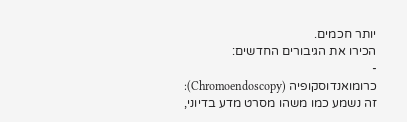יותר חכמים.
הכירו את הגיבורים החדשים:
-
כרומואנדוסקופיה (Chromoendoscopy): זה נשמע כמו משהו מסרט מדע בדיוני,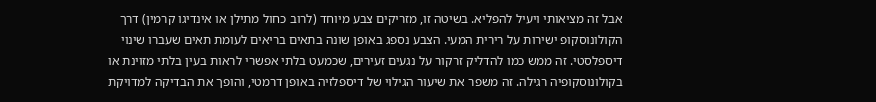אבל זה מציאותי ויעיל להפליא. בשיטה זו, מזריקים צבע מיוחד (לרוב כחול מתילן או אינדיגו קרמין) דרך הקולונוסקופ ישירות על רירית המעי. הצבע נספג באופן שונה בתאים בריאים לעומת תאים שעברו שינוי דיספלסטי. זה ממש כמו להדליק זרקור על נגעים זעירים, שכמעט בלתי אפשרי לראות בעין בלתי מזוינת או בקולונוסקופיה רגילה. זה משפר את שיעור הגילוי של דיספלזיה באופן דרמטי, והופך את הבדיקה למדויקת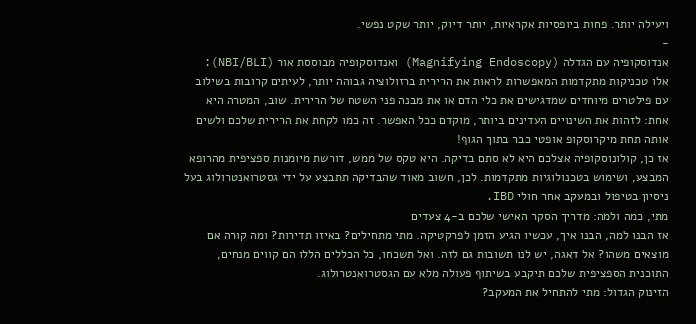ויעילה יותר. פחות ביופסיות אקראיות, יותר דיוק, יותר שקט נפשי.
-
אנדוסקופיה עם הגדלה (Magnifying Endoscopy) ואנדוסקופיה מבוססת אור (NBI/BLI): אלו טכניקות מתקדמות המאפשרות לראות את הרירית ברזולוציה גבוהה יותר, לעיתים קרובות בשילוב עם פילטרים מיוחדים שמדגישים את כלי הדם או את מבנה פני השטח של הרירית. שוב, המטרה היא אחת: לזהות את השינויים העדינים ביותר, מוקדם ככל האפשר. זה כמו לקחת את הרירית שלכם ולשים אותה תחת מיקרוסקופ אופטי כבר בתוך הגוף!
אז כן, קולונוסקופיה אצלכם היא לא סתם בדיקה. היא טקס של ממש, דורשת מיומנות ספציפית מהרופא המבצע, ושימוש בטכנולוגיות מתקדמות. לכן, חשוב מאוד שהבדיקה תתבצע על ידי גסטרואנטרולוג בעל ניסיון בטיפול ובמעקב אחר חולי IBD.
מתי, כמה ולמה: מדריך הסקר האישי שלכם ב-4 צעדים
אז הבנו למה, הבנו איך, עכשיו הגיע הזמן לפרקטיקה. מתי מתחילים? באיזו תדירות? ומה קורה אם מוצאים משהו? אל דאגה, יש לנו תשובות גם לזה. ואל תשכחו, כל הכללים הללו הם קווים מנחים, התוכנית הספציפית שלכם תיקבע בשיתוף פעולה מלא עם הגסטרואנטרולוג.
הזינוק הגדול: מתי להתחיל את המעקב?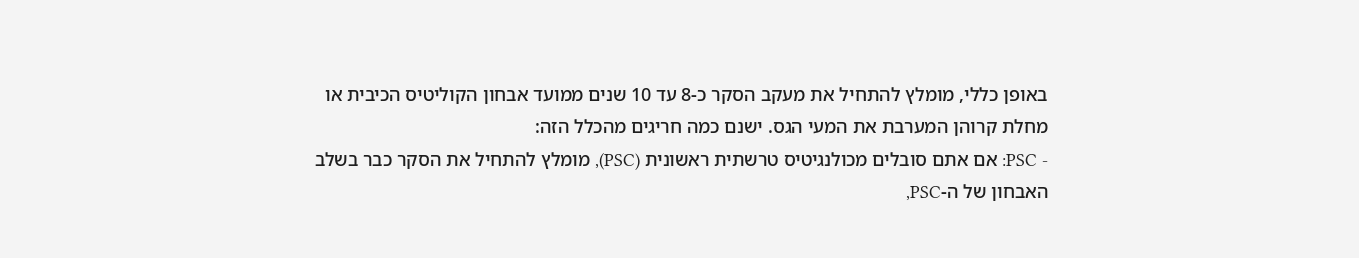באופן כללי, מומלץ להתחיל את מעקב הסקר כ-8 עד 10 שנים ממועד אבחון הקוליטיס הכיבית או מחלת קרוהן המערבת את המעי הגס. ישנם כמה חריגים מהכלל הזה:
- PSC: אם אתם סובלים מכולנגיטיס טרשתית ראשונית (PSC), מומלץ להתחיל את הסקר כבר בשלב האבחון של ה-PSC,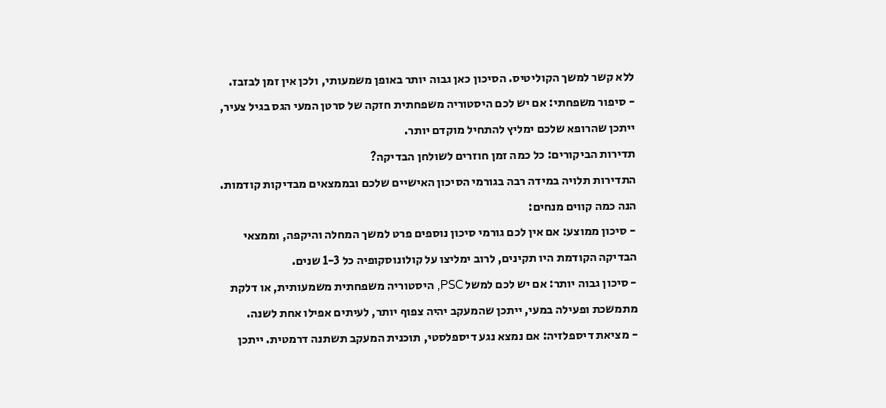ללא קשר למשך הקוליטיס. הסיכון כאן גבוה יותר באופן משמעותי, ולכן אין זמן לבזבז.
- סיפור משפחתי: אם יש לכם היסטוריה משפחתית חזקה של סרטן המעי הגס בגיל צעיר, ייתכן שהרופא שלכם ימליץ להתחיל מוקדם יותר.
תדירות הביקורים: כל כמה זמן חוזרים לשולחן הבדיקה?
התדירות תלויה במידה רבה בגורמי הסיכון האישיים שלכם ובממצאים מבדיקות קודמות. הנה כמה קווים מנחים:
- סיכון ממוצע: אם אין לכם גורמי סיכון נוספים פרט למשך המחלה והיקפה, וממצאי הבדיקה הקודמת היו תקינים, לרוב ימליצו על קולונוסקופיה כל 1-3 שנים.
- סיכון גבוה יותר: אם יש לכם למשל PSC, היסטוריה משפחתית משמעותית, או דלקת מתמשכת ופעילה במעי, ייתכן שהמעקב יהיה צפוף יותר, לעיתים אפילו אחת לשנה.
- מציאת דיספלזיה: אם נמצא נגע דיספלסטי, תוכנית המעקב תשתנה דרמטית. ייתכן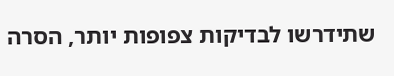שתידרשו לבדיקות צפופות יותר, הסרה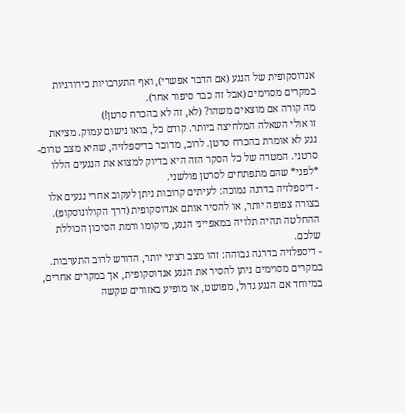אנדוסקופית של הנגע (אם הדבר אפשרי), ואף התערבויות כירורגיות במקרים מסוימים (אבל זה כבר סיפור אחר).
מה קורה אם מוצאים משהו? (לא, זה לא בהכרח סרטן!)
זו אולי השאלה המלחיצה ביותר. קודם כל, בואו נישום עמוק. מציאת נגע לא אומרת בהכרח סרטן. לרוב, מדובר בדיספלזיה, שהיא מצב טרום-סרטני. המטרה של כל הסקר הזה היא בדיוק למצוא את הנגעים הללו *לפני* שהם מתפתחים לסרטן פולשני.
- דיספלזיה בדרגה נמוכה: לעיתים קרובות ניתן לעקוב אחרי נגעים אלו בצורה צפופה יותר, או להסיר אותם אנדוסקופית (דרך הקולונוסקופ). ההחלטה תהיה תלויה במאפייני הנגע, מיקומו ורמת הסיכון הכוללת שלכם.
- דיספלזיה בדרגה גבוהה: זהו מצב רציני יותר, הדורש לרוב התערבות. במקרים מסוימים ניתן להסיר את הנגע אנדוסקופית, אך במקרים אחרים, במיוחד אם הנגע גדול, מפושט, או מופיע באזורים שקשה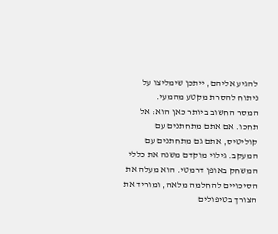להגיע אליהם, ייתכן שימליצו על ניתוח להסרת מקטע מהמעי.
המסר החשוב ביותר כאן הוא: אל תחכו. אם אתם מתחתנים עם קוליטיס, אתם גם מתחתנים עם המעקב. גילוי מוקדם משנה את כללי המשחק באופן דרמטי. הוא מעלה את הסיכויים להחלמה מלאה, ומוריד את הצורך בטיפולים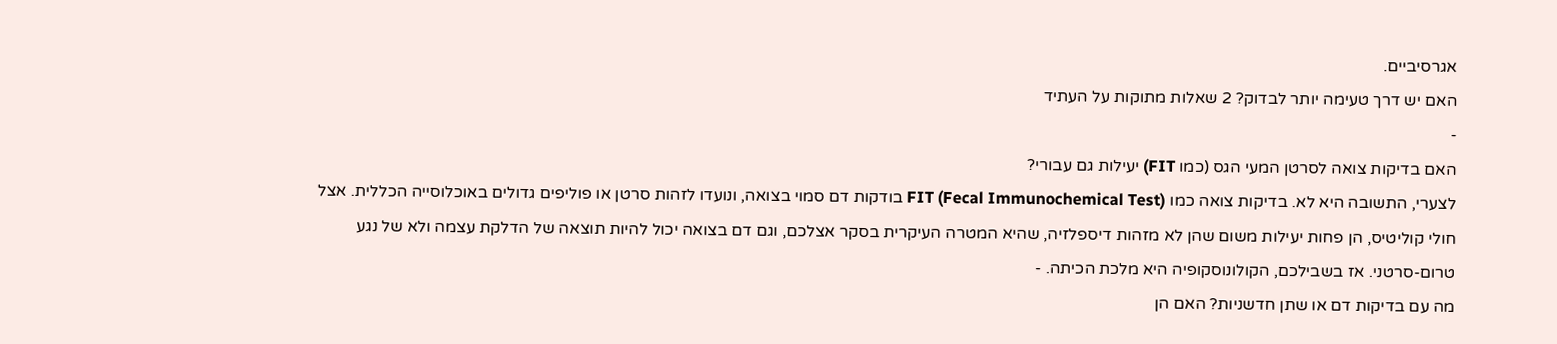אגרסיביים.
האם יש דרך טעימה יותר לבדוק? 2 שאלות מתוקות על העתיד
-
האם בדיקות צואה לסרטן המעי הגס (כמו FIT) יעילות גם עבורי?
לצערי, התשובה היא לא. בדיקות צואה כמו FIT (Fecal Immunochemical Test) בודקות דם סמוי בצואה, ונועדו לזהות סרטן או פוליפים גדולים באוכלוסייה הכללית. אצל חולי קוליטיס, הן פחות יעילות משום שהן לא מזהות דיספלזיה, שהיא המטרה העיקרית בסקר אצלכם, וגם דם בצואה יכול להיות תוצאה של הדלקת עצמה ולא של נגע טרום-סרטני. אז בשבילכם, הקולונוסקופיה היא מלכת הכיתה. -
מה עם בדיקות דם או שתן חדשניות? האם הן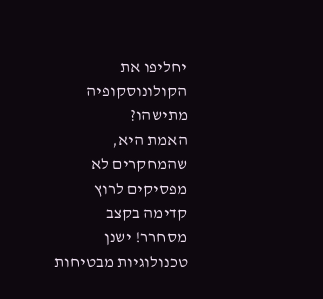יחליפו את הקולונוסקופיה מתישהו?
האמת היא, שהמחקרים לא מפסיקים לרוץ קדימה בקצב מסחרר! ישנן טכנולוגיות מבטיחות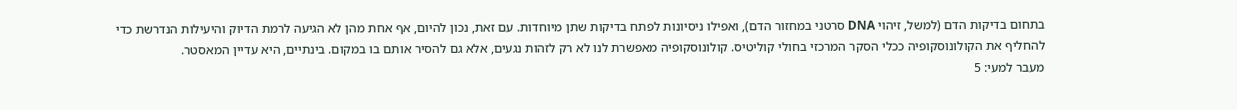בתחום בדיקות הדם (למשל, זיהוי DNA סרטני במחזור הדם), ואפילו ניסיונות לפתח בדיקות שתן מיוחדות. עם זאת, נכון להיום, אף אחת מהן לא הגיעה לרמת הדיוק והיעילות הנדרשת כדי להחליף את הקולונוסקופיה ככלי הסקר המרכזי בחולי קוליטיס. קולונוסקופיה מאפשרת לנו לא רק לזהות נגעים, אלא גם להסיר אותם בו במקום. בינתיים, היא עדיין המאסטר.
מעבר למעי: 5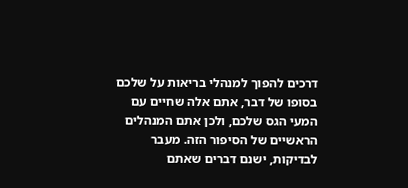דרכים להפוך למנהלי בריאות על שלכם
בסופו של דבר, אתם אלה שחיים עם המעי הגס שלכם, ולכן אתם המנהלים הראשיים של הסיפור הזה. מעבר לבדיקות, ישנם דברים שאתם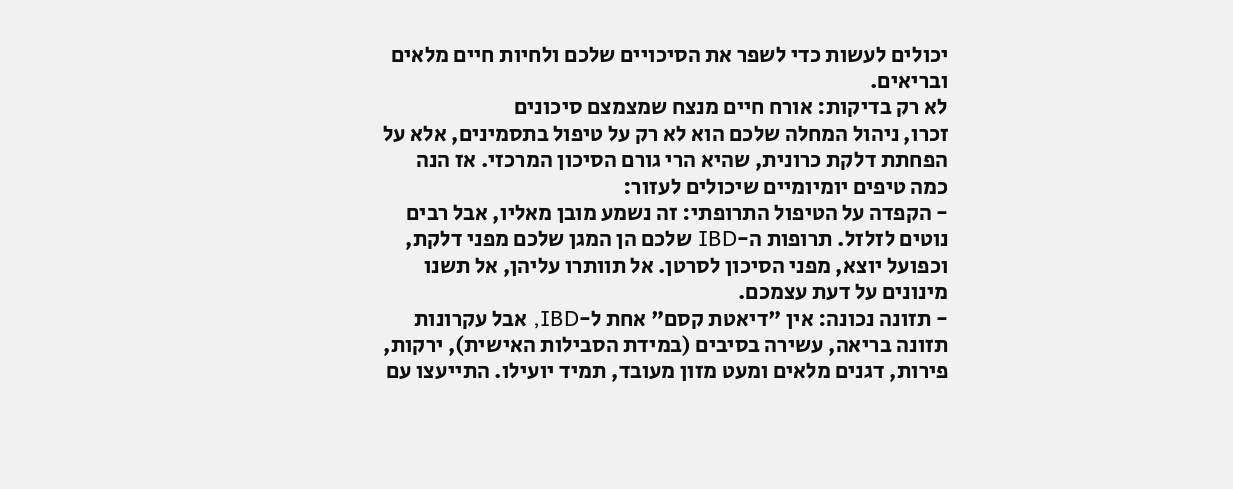יכולים לעשות כדי לשפר את הסיכויים שלכם ולחיות חיים מלאים ובריאים.
לא רק בדיקות: אורח חיים מנצח שמצמצם סיכונים
זכרו, ניהול המחלה שלכם הוא לא רק על טיפול בתסמינים, אלא על הפחתת דלקת כרונית, שהיא הרי גורם הסיכון המרכזי. אז הנה כמה טיפים יומיומיים שיכולים לעזור:
- הקפדה על הטיפול התרופתי: זה נשמע מובן מאליו, אבל רבים נוטים לזלזל. תרופות ה-IBD שלכם הן המגן שלכם מפני דלקת, וכפועל יוצא, מפני הסיכון לסרטן. אל תוותרו עליהן, אל תשנו מינונים על דעת עצמכם.
- תזונה נכונה: אין "דיאטת קסם" אחת ל-IBD, אבל עקרונות תזונה בריאה, עשירה בסיבים (במידת הסבילות האישית), ירקות, פירות, דגנים מלאים ומעט מזון מעובד, תמיד יועילו. התייעצו עם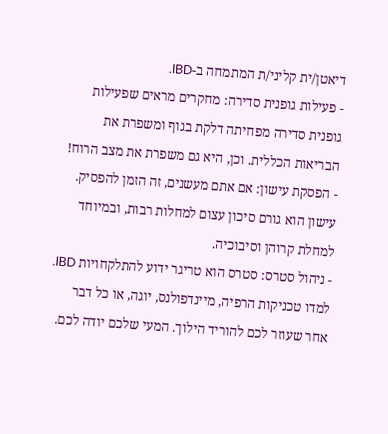דיאטן/ית קליני/ת המתמחה ב-IBD.
- פעילות גופנית סדירה: מחקרים מראים שפעילות גופנית סדירה מפחיתה דלקת בגוף ומשפרת את הבריאות הכללית. וכן, היא גם משפרת את מצב הרוח!
- הפסקת עישון: אם אתם מעשנים, זה הזמן להפסיק. עישון הוא גורם סיכון עצום למחלות רבות, ובמיוחד למחלת קרוהן וסיבוכיה.
- ניהול סטרס: סטרס הוא טריגר ידוע להתלקחויות IBD. למדו טכניקות הרפיה, מיינדפולנס, יוגה, או כל דבר אחר שעוזר לכם להוריד הילוך. המעי שלכם יודה לכם.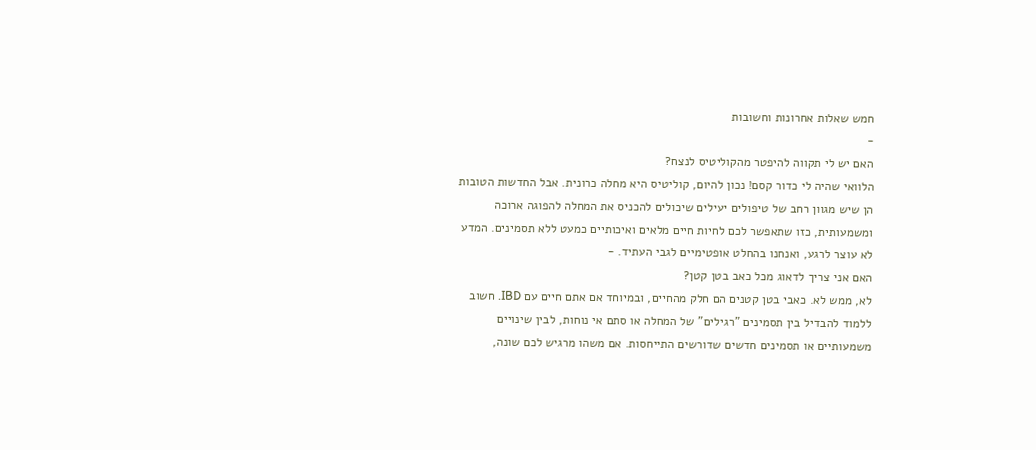חמש שאלות אחרונות וחשובות
-
האם יש לי תקווה להיפטר מהקוליטיס לנצח?
הלוואי שהיה לי כדור קסם! נכון להיום, קוליטיס היא מחלה כרונית. אבל החדשות הטובות הן שיש מגוון רחב של טיפולים יעילים שיכולים להכניס את המחלה להפוגה ארוכה ומשמעותית, כזו שתאפשר לכם לחיות חיים מלאים ואיכותיים כמעט ללא תסמינים. המדע לא עוצר לרגע, ואנחנו בהחלט אופטימיים לגבי העתיד. -
האם אני צריך לדאוג מכל כאב בטן קטן?
לא, ממש לא. כאבי בטן קטנים הם חלק מהחיים, ובמיוחד אם אתם חיים עם IBD. חשוב ללמוד להבדיל בין תסמינים "רגילים" של המחלה או סתם אי נוחות, לבין שינויים משמעותיים או תסמינים חדשים שדורשים התייחסות. אם משהו מרגיש לכם שונה,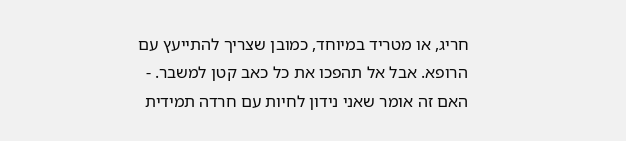חריג, או מטריד במיוחד, כמובן שצריך להתייעץ עם הרופא. אבל אל תהפכו את כל כאב קטן למשבר. -
האם זה אומר שאני נידון לחיות עם חרדה תמידית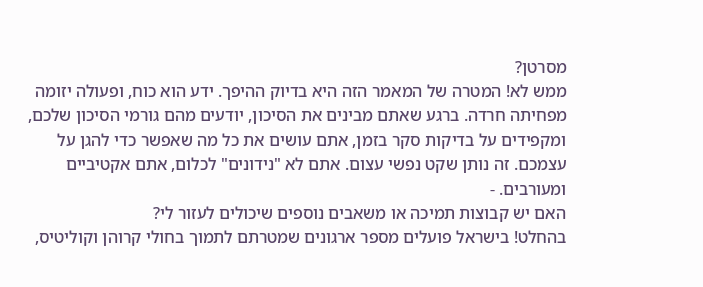מסרטן?
ממש לא! המטרה של המאמר הזה היא בדיוק ההיפך. ידע הוא כוח, ופעולה יזומה מפחיתה חרדה. ברגע שאתם מבינים את הסיכון, יודעים מהם גורמי הסיכון שלכם, ומקפידים על בדיקות סקר בזמן, אתם עושים את כל מה שאפשר כדי להגן על עצמכם. זה נותן שקט נפשי עצום. אתם לא "נידונים" לכלום, אתם אקטיביים ומעורבים. -
האם יש קבוצות תמיכה או משאבים נוספים שיכולים לעזור לי?
בהחלט! בישראל פועלים מספר ארגונים שמטרתם לתמוך בחולי קרוהן וקוליטיס,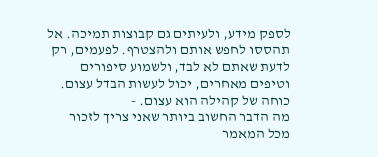לספק מידע, ולעיתים גם קבוצות תמיכה. אל תהססו לחפש אותם ולהצטרף. לפעמים, רק לדעת שאתם לא לבד, ולשמוע סיפורים וטיפים מאחרים, יכול לעשות הבדל עצום. כוחה של קהילה הוא עצום. -
מה הדבר החשוב ביותר שאני צריך לזכור מכל המאמר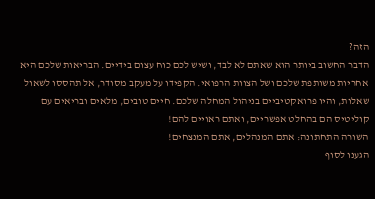הזה?
הדבר החשוב ביותר הוא שאתם לא לבד, ושיש לכם כוח עצום בידיים. הבריאות שלכם היא אחריות משותפת שלכם ושל הצוות הרפואי. הקפידו על מעקב מסודר, אל תהססו לשאול שאלות, והיו פרואקטיביים בניהול המחלה שלכם. חיים טובים, מלאים ובריאים עם קוליטיס הם בהחלט אפשריים, ואתם ראויים להם!
השורה התחתונה: אתם המנהלים, אתם המנצחים!
הגענו לסוף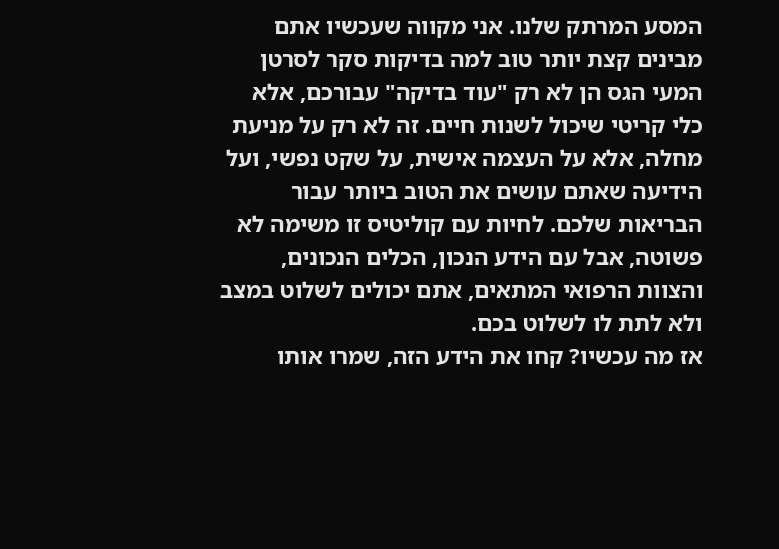המסע המרתק שלנו. אני מקווה שעכשיו אתם מבינים קצת יותר טוב למה בדיקות סקר לסרטן המעי הגס הן לא רק "עוד בדיקה" עבורכם, אלא כלי קריטי שיכול לשנות חיים. זה לא רק על מניעת מחלה, אלא על העצמה אישית, על שקט נפשי, ועל הידיעה שאתם עושים את הטוב ביותר עבור הבריאות שלכם. לחיות עם קוליטיס זו משימה לא פשוטה, אבל עם הידע הנכון, הכלים הנכונים, והצוות הרפואי המתאים, אתם יכולים לשלוט במצב ולא לתת לו לשלוט בכם.
אז מה עכשיו? קחו את הידע הזה, שמרו אותו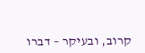קרוב, ובעיקר – דברו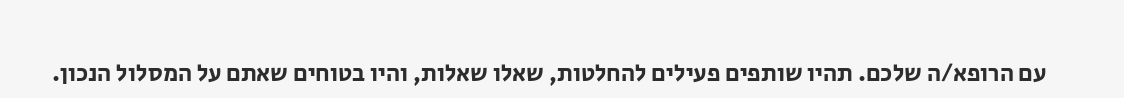עם הרופא/ה שלכם. תהיו שותפים פעילים להחלטות, שאלו שאלות, והיו בטוחים שאתם על המסלול הנכון.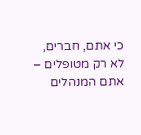כי אתם, חברים, לא רק מטופלים – אתם המנהלים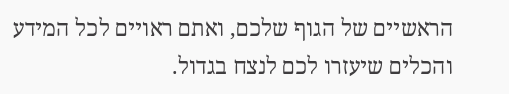הראשיים של הגוף שלכם, ואתם ראויים לכל המידע והכלים שיעזרו לכם לנצח בגדול.